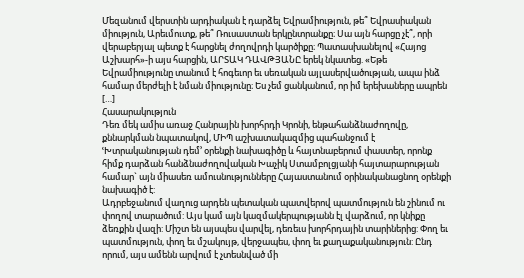Մեզանում վերստին արդիական է դարձել Եվրամիություն, թե՞ Եվրասիական միություն, Արեւմուտք, թե՞ Ռուսաստան երկընտրանքը։ Սա այն հարցը չէ՞, որի վերաբերյալ պետք է հարցնել ժողովրդի կարծիքը։ Պատասխանելով «Հայոց Աշխարհ»-ի այս հարցին, ԱՐՏԱԿ ԴԱՎԹՅԱՆԸ երեկ նկատեց. «Եթե Եվրամիությունը տանում է հոգեւոր եւ սեռական այլասերվածության, ապա ինձ համար մերժելի է նման միությունը։ Ես չեմ ցանկանում, որ իմ երեխաները ապրեն […]
Հասարակություն
Դեռ մեկ ամիս առաջ Հանրային խորհրդի Կրոնի, ենթահանձնաժողովը, քննարկման նպատակով, ՄԻՊ աշխատակազմից պահանջում է ՙԽտրականության դեմ՚ օրենքի նախագիծը և հայտնաբերում փաստեր, որոնք հիմք դարձան հանձնաժողովական Խաչիկ Ստամբոլցյանի հայտարարության համար` այն միասեռ ամուսնությունները Հայաստանում օրինականացնող օրենքի նախագիծ է:
Ադրբեջանում վաղուց արդեն պետական պատվերով պատմություն են շինում ու փողով տարածում: Այս կամ այն կազմակերպությանն էլ վարձում, որ կնիքը ձեռքին վազի: Միշտ են այսպես վարվել, դեռեւս խորհրդային տարիներից: Փող եւ պատմություն, փող եւ մշակույթ, վերջապես, փող եւ քաղաքականություն: Ընդ որում, այս ամենն արվում է չտեսնված մի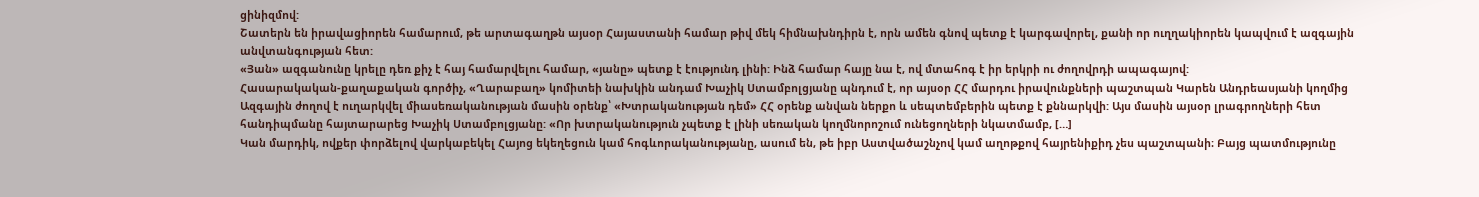ցինիզմով:
Շատերն են իրավացիորեն համարում, թե արտագաղթն այսօր Հայաստանի համար թիվ մեկ հիմնախնդիրն է, որն ամեն գնով պետք է կարգավորել, քանի որ ուղղակիորեն կապվում է ազգային անվտանգության հետ:
«Յան» ազգանունը կրելը դեռ քիչ է հայ համարվելու համար, «յանը» պետք է էությունդ լինի: Ինձ համար հայը նա է, ով մտահոգ է իր երկրի ու ժողովրդի ապագայով:
Հասարակական-քաղաքական գործիչ, «Ղարաբաղ» կոմիտեի նախկին անդամ Խաչիկ Ստամբոլցյանը պնդում է, որ այսօր ՀՀ մարդու իրավունքների պաշտպան Կարեն Անդրեասյանի կողմից Ազգային ժողով է ուղարկվել միասեռականության մասին օրենք՝ «Խտրականության դեմ» ՀՀ օրենք անվան ներքո և սեպտեմբերին պետք է քննարկվի: Այս մասին այսօր լրագրողների հետ հանդիպմանը հայտարարեց Խաչիկ Ստամբոլցյանը: «Որ խտրականություն չպետք է լինի սեռական կողմնորոշում ունեցողների նկատմամբ, […]
Կան մարդիկ, ովքեր փորձելով վարկաբեկել Հայոց եկեղեցուն կամ հոգևորականությանը, ասում են, թե իբր Աստվածաշնչով կամ աղոթքով հայրենիքիդ չես պաշտպանի։ Բայց պատմությունը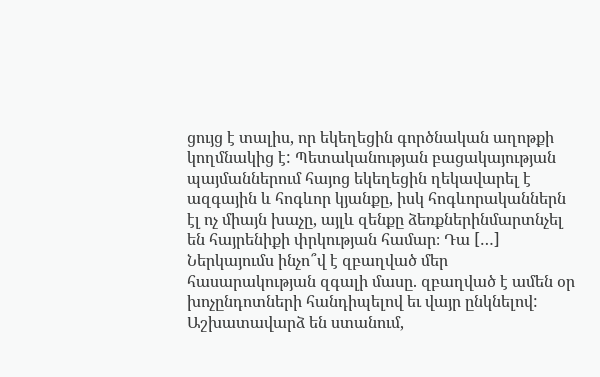ցույց է տալիս, որ եկեղեցին գործնական աղոթքի կողմնակից է: Պետականության բացակայության պայմաններում հայոց եկեղեցին ղեկավարել է ազգային և հոգևոր կյանքը, իսկ հոգևորականներն էլ ոչ միայն խաչը, այլև զենքը ձեռքներինմարտնչել են հայրենիքի փրկության համար։ Դա […]
Ներկայումս ինչո՞վ է զբաղված մեր հասարակության զգալի մասը. զբաղված է ամեն օր խոչընդոտների հանդիպելով եւ վայր ընկնելով: Աշխատավարձ են ստանում,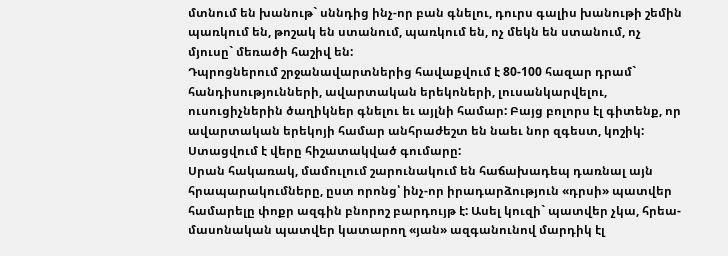մտնում են խանութ` սննդից ինչ-որ բան գնելու, դուրս գալիս խանութի շեմին պառկում են, թոշակ են ստանում, պառկում են, ոչ մեկն են ստանում, ոչ մյուսը` մեռածի հաշիվ են:
Դպրոցներում շրջանավարտներից հավաքվում է 80-100 հազար դրամ` հանդիսությունների, ավարտական երեկոների, լուսանկարվելու, ուսուցիչներին ծաղիկներ գնելու եւ այլնի համար: Բայց բոլորս էլ գիտենք, որ ավարտական երեկոյի համար անհրաժեշտ են նաեւ նոր զգեստ, կոշիկ: Ստացվում է վերը հիշատակված գումարը:
Սրան հակառակ, մամուլում շարունակում են հաճախադեպ դառնալ այն հրապարակումները, ըստ որոնց՝ ինչ-որ իրադարձություն «դրսի» պատվեր համարելը փոքր ազգին բնորոշ բարդույթ է: Ասել կուզի` պատվեր չկա, հրեա-մասոնական պատվեր կատարող «յան» ազգանունով մարդիկ էլ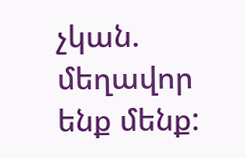չկան. մեղավոր ենք մենք: